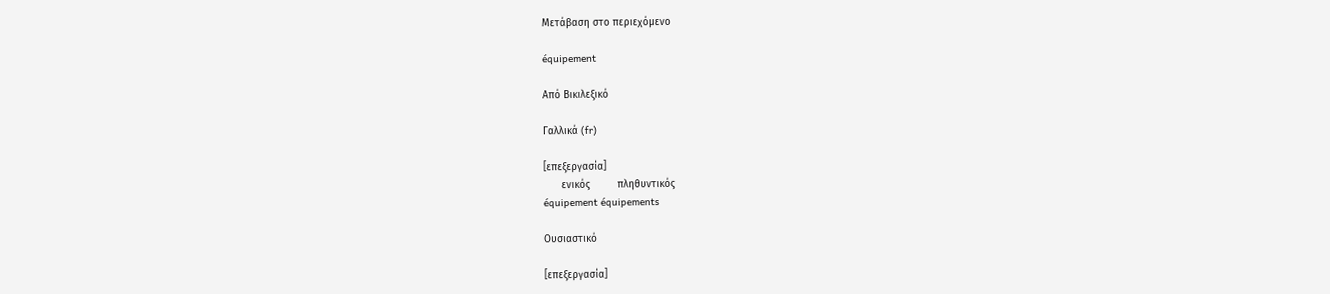Μετάβαση στο περιεχόμενο

équipement

Από Βικιλεξικό

Γαλλικά (fr)

[επεξεργασία]
      ενικός         πληθυντικός
équipement équipements

Ουσιαστικό

[επεξεργασία]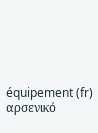équipement (fr) αρσενικό